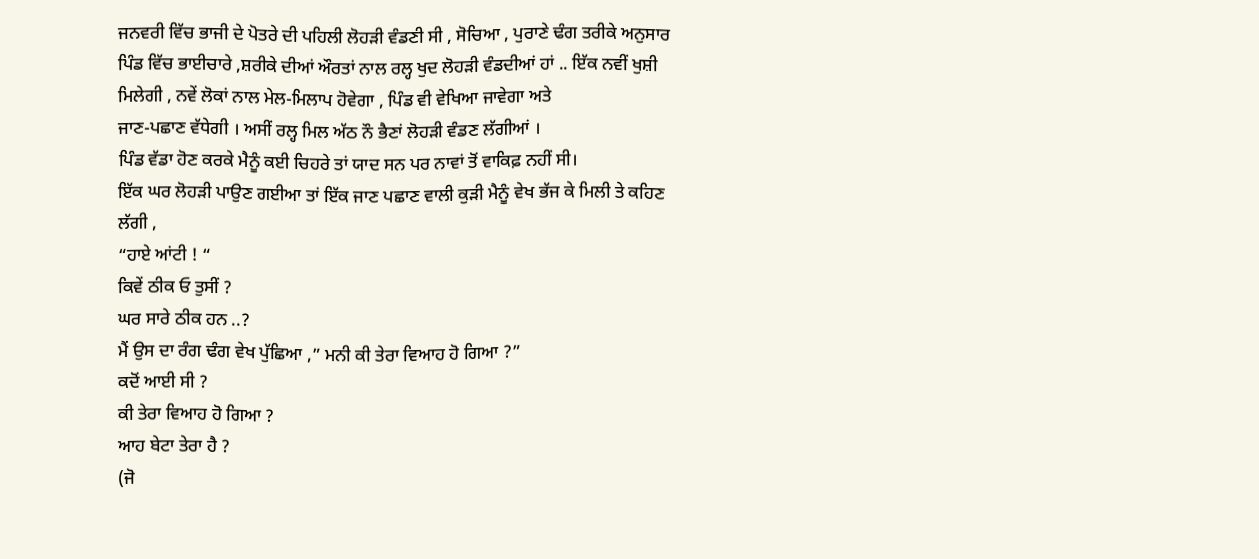ਜਨਵਰੀ ਵਿੱਚ ਭਾਜੀ ਦੇ ਪੋਤਰੇ ਦੀ ਪਹਿਲੀ ਲੋਹੜੀ ਵੰਡਣੀ ਸੀ , ਸੋਚਿਆ , ਪੁਰਾਣੇ ਢੰਗ ਤਰੀਕੇ ਅਨੁਸਾਰ ਪਿੰਡ ਵਿੱਚ ਭਾਈਚਾਰੇ ,ਸ਼ਰੀਕੇ ਦੀਆਂ ਔਰਤਾਂ ਨਾਲ ਰਲ੍ਹ ਖੁਦ ਲੋਹੜੀ ਵੰਡਦੀਆਂ ਹਾਂ .. ਇੱਕ ਨਵੀਂ ਖੁਸ਼ੀ ਮਿਲੇਗੀ , ਨਵੇਂ ਲੋਕਾਂ ਨਾਲ ਮੇਲ-ਮਿਲਾਪ ਹੋਵੇਗਾ , ਪਿੰਡ ਵੀ ਵੇਖਿਆ ਜਾਵੇਗਾ ਅਤੇ
ਜਾਣ-ਪਛਾਣ ਵੱਧੇਗੀ । ਅਸੀਂ ਰਲ੍ਹ ਮਿਲ ਅੱਠ ਨੌ ਭੈਣਾਂ ਲੋਹੜੀ ਵੰਡਣ ਲੱਗੀਆਂ ।
ਪਿੰਡ ਵੱਡਾ ਹੋਣ ਕਰਕੇ ਮੈਨੂੰ ਕਈ ਚਿਹਰੇ ਤਾਂ ਯਾਦ ਸਨ ਪਰ ਨਾਵਾਂ ਤੋਂ ਵਾਕਿਫ਼ ਨਹੀਂ ਸੀ।
ਇੱਕ ਘਰ ਲੋਹੜੀ ਪਾਉਣ ਗਈਆ ਤਾਂ ਇੱਕ ਜਾਣ ਪਛਾਣ ਵਾਲੀ ਕੁੜੀ ਮੈਨੂੰ ਵੇਖ ਭੱਜ ਕੇ ਮਿਲੀ ਤੇ ਕਹਿਣ ਲੱਗੀ ,
“ਹਾਏ ਆਂਟੀ ! “
ਕਿਵੇਂ ਠੀਕ ਓ ਤੁਸੀਂ ?
ਘਰ ਸਾਰੇ ਠੀਕ ਹਨ ..?
ਮੈਂ ਉਸ ਦਾ ਰੰਗ ਢੰਗ ਵੇਖ ਪੁੱਛਿਆ ,” ਮਨੀ ਕੀ ਤੇਰਾ ਵਿਆਹ ਹੋ ਗਿਆ ?”
ਕਦੋਂ ਆਈ ਸੀ ?
ਕੀ ਤੇਰਾ ਵਿਆਹ ਹੋ ਗਿਆ ?
ਆਹ ਬੇਟਾ ਤੇਰਾ ਹੈ ?
(ਜੋ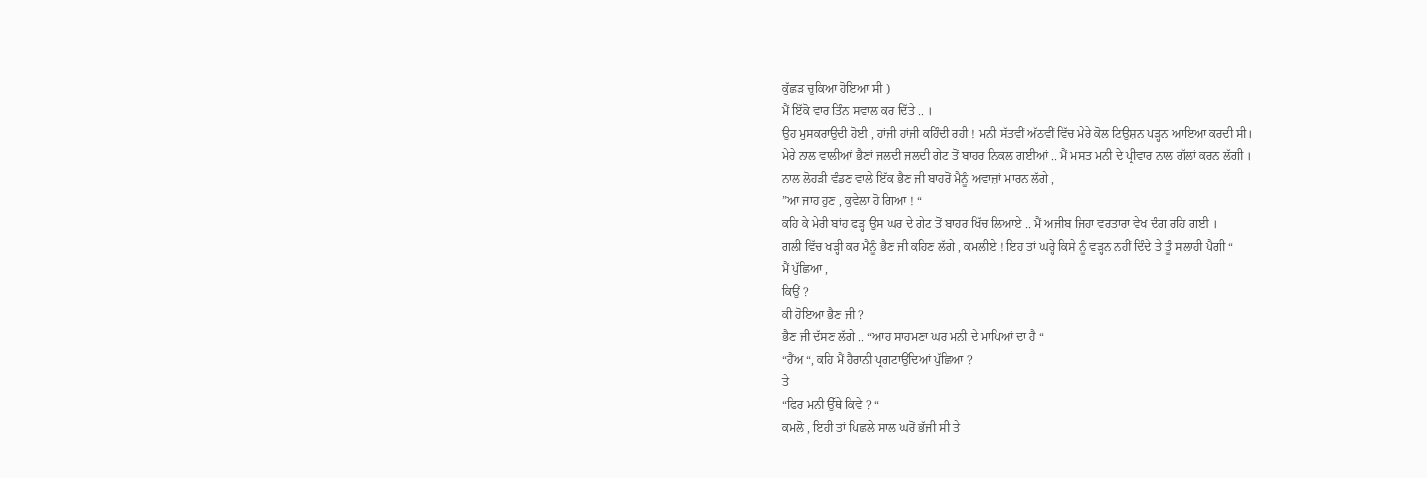ਕੁੱਛੜ ਚੁਕਿਆ ਹੋਇਆ ਸੀ )
ਮੈਂ ਇੱਕੋ ਵਾਰ ਤਿੰਨ ਸਵਾਲ ਕਰ ਦਿੱਤੇ .. ।
ਉਹ ਮੁਸਕਰਾਉਦੀ ਹੋਈ , ਹਾਂਜੀ ਹਾਂਜੀ ਕਹਿੰਦੀ ਰਹੀ ! ਮਨੀ ਸੱਤਵੀਂ ਅੱਠਵੀਂ ਵਿੱਚ ਮੇਰੇ ਕੋਲ ਟਿਉਸ਼ਨ ਪੜ੍ਹਨ ਆਇਆ ਕਰਦੀ ਸੀ।
ਮੇਰੇ ਨਾਲ ਵਾਲੀਆਂ ਭੈਣਾਂ ਜਲਦੀ ਜਲਦੀ ਗੇਟ ਤੋਂ ਬਾਹਰ ਨਿਕਲ ਗਈਆਂ .. ਮੈਂ ਮਸਤ ਮਨੀ ਦੇ ਪ੍ਰੀਵਾਰ ਨਾਲ ਗੱਲਾਂ ਕਰਨ ਲੱਗੀ ।
ਨਾਲ ਲੋਹੜੀ ਵੰਡਣ ਵਾਲੇ ਇੱਕ ਭੈਣ ਜੀ ਬਾਹਰੋਂ ਮੈਨੂੰ ਅਵਾਜ਼ਾਂ ਮਾਰਨ ਲੱਗੇ ,
”ਆ ਜਾਹ ਹੁਣ , ਕੁਵੇਲਾ ਹੋ ਗਿਆ ! “
ਕਹਿ ਕੇ ਮੇਰੀ ਬਾਂਹ ਫੜ੍ਹ ਉਸ ਘਰ ਦੇ ਗੇਟ ਤੋਂ ਬਾਹਰ ਖਿੱਚ ਲਿਆਏ .. ਮੈਂ ਅਜੀਬ ਜਿਹਾ ਵਰਤਾਰਾ ਵੇਖ ਦੰਗ ਰਹਿ ਗਈ ।
ਗਲੀ ਵਿੱਚ ਖੜ੍ਹੀ ਕਰ ਮੈਨੂੰ ਭੈਣ ਜੀ ਕਹਿਣ ਲੱਗੇ , ਕਮਲੀਏ ! ਇਹ ਤਾਂ ਘਰ੍ਹੇ ਕਿਸੇ ਨੂੰ ਵੜ੍ਹਨ ਨਹੀਂ ਦਿੰਦੇ ਤੇ ਤੂੰ ਸਲਾਹੀ ਪੈਗੀ “
ਮੈਂ ਪੁੱਛਿਆ ,
ਕਿਉਂ ?
ਕੀ ਹੋਇਆ ਭੈਣ ਜੀ ?
ਭੈਣ ਜੀ ਦੱਸਣ ਲੱਗੇ .. “ਆਹ ਸਾਹਮਣਾ ਘਰ ਮਨੀ ਦੇ ਮਾਪਿਆਂ ਦਾ ਹੈ “
“ਹੈਂਅ “, ਕਹਿ ਮੈਂ ਹੈਰਾਨੀ ਪ੍ਰਗਟਾਉਂਦਿਆਂ ਪੁੱਛਿਆ ?
ਤੇ
“ਫਿਰ ਮਨੀ ਉੱਥੇ ਕਿਵੇ ? “
ਕਮਲੋ , ਇਹੀ ਤਾਂ ਪਿਛਲੇ ਸਾਲ ਘਰੋਂ ਭੱਜੀ ਸੀ ਤੇ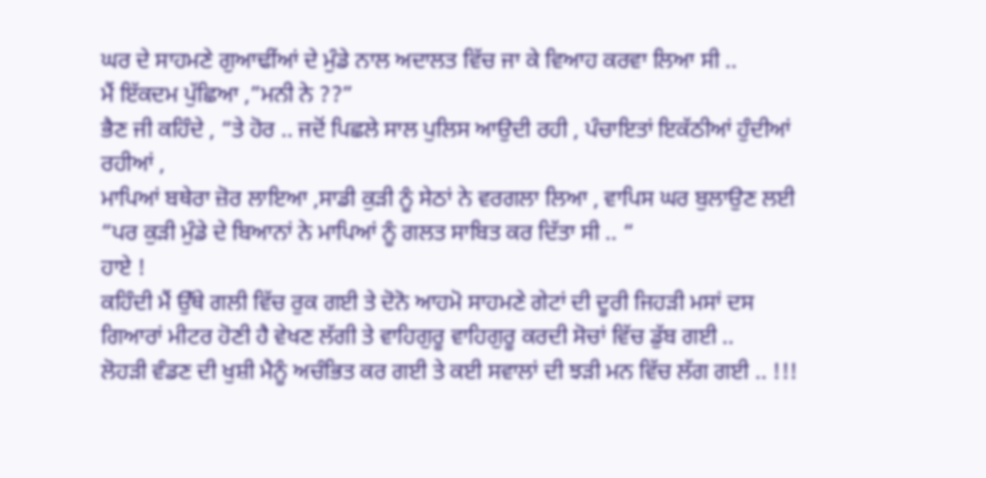ਘਰ ਦੇ ਸਾਹਮਣੇ ਗੁਆਢੀਂਆਂ ਦੇ ਮੁੰਡੇ ਨਾਲ ਅਦਾਲਤ ਵਿੱਚ ਜਾ ਕੇ ਵਿਆਹ ਕਰਵਾ ਲਿਆ ਸੀ ..
ਮੈਂ ਇੱਕਦਮ ਪੁੱਛਿਆ ,”ਮਨੀ ਨੇ ??”
ਭੈਣ ਜੀ ਕਹਿੰਦੇ , “ਤੇ ਹੋਰ .. ਜਦੋਂ ਪਿਛਲੇ ਸਾਲ ਪੁਲਿਸ ਆਉਦੀ ਰਹੀ , ਪੰਚਾਇਤਾਂ ਇਕੱਠੀਆਂ ਹੁੰਦੀਆਂ ਰਹੀਆਂ ,
ਮਾਪਿਆਂ ਬਥੇਰਾ ਜ਼ੋਰ ਲਾਇਆ ,ਸਾਡੀ ਕੁੜੀ ਨੂੰ ਸੇਠਾਂ ਨੇ ਵਰਗਲਾ ਲਿਆ , ਵਾਪਿਸ ਘਰ ਬੁਲਾਉਣ ਲਈ
“ਪਰ ਕੁੜੀ ਮੁੰਡੇ ਦੇ ਬਿਆਨਾਂ ਨੇ ਮਾਪਿਆਂ ਨੂੰ ਗਲਤ ਸਾਬਿਤ ਕਰ ਦਿੱਤਾ ਸੀ .. “
ਹਾਏ !
ਕਹਿੰਦੀ ਮੈਂ ਉੱਥੇ ਗਲੀ ਵਿੱਚ ਰੁਕ ਗਈ ਤੇ ਦੋਨੋ ਆਹਮੋ ਸਾਹਮਣੇ ਗੇਟਾਂ ਦੀ ਦੂਰੀ ਜਿਹੜੀ ਮਸਾਂ ਦਸ ਗਿਆਰਾਂ ਮੀਟਰ ਹੋਣੀ ਹੈ ਵੇਖਣ ਲੱਗੀ ਤੇ ਵਾਹਿਗੁਰੂ ਵਾਹਿਗੁਰੂ ਕਰਦੀ ਸੋਚਾਂ ਵਿੱਚ ਡੁੱਬ ਗਈ ..
ਲੋਹੜੀ ਵੰਡਣ ਦੀ ਖੁਸ਼ੀ ਮੈਨੂੰ ਅਚੰਭਿਤ ਕਰ ਗਈ ਤੇ ਕਈ ਸਵਾਲਾਂ ਦੀ ਝੜੀ ਮਨ ਵਿੱਚ ਲੱਗ ਗਈ .. !!!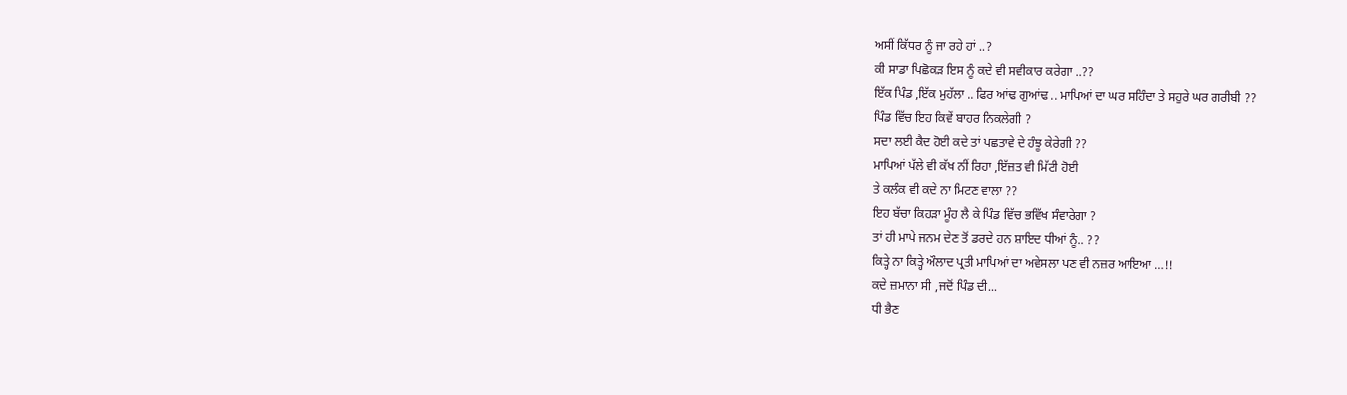ਅਸੀਂ ਕਿੱਧਰ ਨੂੰ ਜਾ ਰਹੇ ਹਾਂ ..?
ਕੀ ਸਾਡਾ ਪਿਛੋਕੜ ਇਸ ਨੂੰ ਕਦੇ ਵੀ ਸਵੀਕਾਰ ਕਰੇਗਾ ..??
ਇੱਕ ਪਿੰਡ ,ਇੱਕ ਮੁਹੱਲਾ .. ਫਿਰ ਆਂਢ ਗੁਆਂਢ .. ਮਾਪਿਆਂ ਦਾ ਘਰ ਸਹਿੰਦਾ ਤੇ ਸਹੁਰੇ ਘਰ ਗਰੀਬੀ ??
ਪਿੰਡ ਵਿੱਚ ਇਹ ਕਿਵੇਂ ਬਾਹਰ ਨਿਕਲੇਗੀ ?
ਸਦਾ ਲਈ ਕੈਦ ਹੋਈ ਕਦੇ ਤਾਂ ਪਛਤਾਵੇ ਦੇ ਹੰਝੂ ਕੇਰੇਗੀ ??
ਮਾਪਿਆਂ ਪੱਲੇ ਵੀ ਕੱਖ ਨੀਂ ਰਿਹਾ ,ਇੱਜ਼ਤ ਵੀ ਮਿੱਟੀ ਹੋਈ
ਤੇ ਕਲੰਕ ਵੀ ਕਦੇ ਨਾ ਮਿਟਣ ਵਾਲਾ ??
ਇਹ ਬੱਚਾ ਕਿਹੜਾ ਮੂੰਹ ਲੈ ਕੇ ਪਿੰਡ ਵਿੱਚ ਭਵਿੱਖ ਸੰਵਾਰੇਗਾ ?
ਤਾਂ ਹੀ ਮਾਪੇ ਜਨਮ ਦੇਣ ਤੋਂ ਡਰਦੇ ਹਨ ਸ਼ਾਇਦ ਧੀਆਂ ਨੂੰ.. ??
ਕਿਤ੍ਹੇ ਨਾ ਕਿਤ੍ਹੇ ਔਲਾਦ ਪ੍ਰਤੀ ਮਾਪਿਆਂ ਦਾ ਅਵੇਸਲਾ ਪਣ ਵੀ ਨਜ਼ਰ ਆਇਆ …!!
ਕਦੇ ਜ਼ਮਾਨਾ ਸੀ ,ਜਦੋਂ ਪਿੰਡ ਦੀ...
ਧੀ ਭੈਣ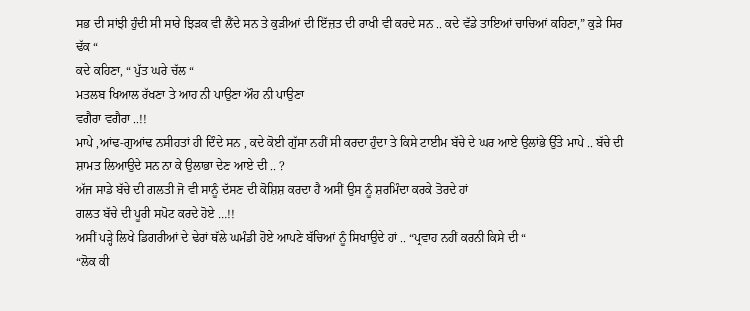ਸਭ ਦੀ ਸਾਂਝੀ ਹੁੰਦੀ ਸੀ ਸਾਰੇ ਝਿੜਕ ਵੀ ਲੈਂਦੇ ਸਨ ਤੇ ਕੁੜੀਆਂ ਦੀ ਇੱਜ਼ਤ ਦੀ ਰਾਖੀ ਵੀ ਕਰਦੇ ਸਨ .. ਕਦੇ ਵੱਡੇ ਤਾਇਆਂ ਚਾਚਿਆਂ ਕਹਿਣਾ,” ਕੁੜੇ ਸਿਰ ਢੱਕ “
ਕਦੇ ਕਹਿਣਾ, “ ਪੁੱਤ ਘਰੇ ਚੱਲ “
ਮਤਲਬ ਖਿਆਲ ਰੱਖਣਾ ਤੇ ਆਹ ਨੀ ਪਾਉਣਾ ਔਹ ਨੀ ਪਾਉਣਾ
ਵਗੈਰਾ ਵਗੈਰਾ ..!!
ਮਾਪੇ ,ਆਂਢ-ਗੁਆਂਢ ਨਸੀਹਤਾਂ ਹੀ ਦਿੰਦੇ ਸਨ , ਕਦੇ ਕੋਈ ਗੁੱਸਾ ਨਹੀਂ ਸੀ ਕਰਦਾ ਹੁੰਦਾ ਤੇ ਕਿਸੇ ਟਾਈਮ ਬੱਚੇ ਦੇ ਘਰ ਆਏ ਉਲਾਂਭੇ ਉੱਤੇ ਮਾਪੇ .. ਬੱਚੇ ਦੀ ਸ਼ਾਮਤ ਲਿਆਉਦੇ ਸਨ ਨਾ ਕੇ ਉਲਾਭਾ ਦੇਣ ਆਏ ਦੀ .. ?
ਅੱਜ ਸਾਡੇ ਬੱਚੇ ਦੀ ਗਲਤੀ ਜੋ ਵੀ ਸਾਨੂੰ ਦੱਸਣ ਦੀ ਕੋਸ਼ਿਸ਼ ਕਰਦਾ ਹੈ ਅਸੀਂ ਉਸ ਨੂੰ ਸ਼ਰਮਿੰਦਾ ਕਰਕੇ ਤੋਰਦੇ ਹਾਂ
ਗਲਤ ਬੱਚੇ ਦੀ ਪੂਰੀ ਸਪੋਟ ਕਰਦੇ ਹੋਏ …!!
ਅਸੀਂ ਪੜ੍ਹੇ ਲਿਖੇ ਡਿਗਰੀਆਂ ਦੇ ਢੇਰਾਂ ਥੱਲੇ ਘਮੰਡੀ ਹੋਏ ਆਪਣੇ ਬੱਚਿਆਂ ਨੂੰ ਸਿਖਾਉਦੇ ਹਾਂ .. “ਪ੍ਰਵਾਹ ਨਹੀਂ ਕਰਨੀ ਕਿਸੇ ਦੀ “
“ਲੋਕ ਕੀ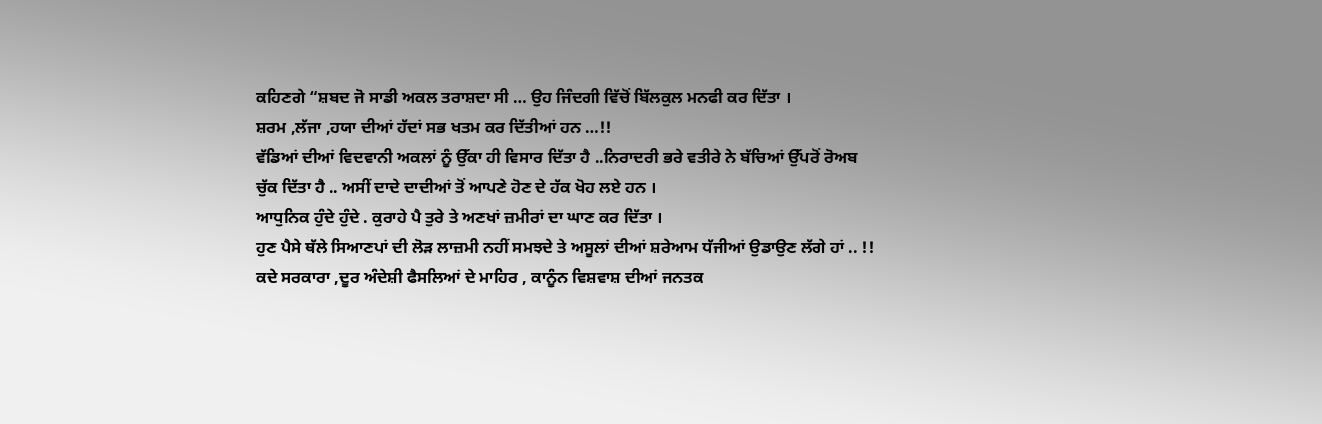ਕਹਿਣਗੇ “ਸ਼ਬਦ ਜੋ ਸਾਡੀ ਅਕਲ ਤਰਾਸ਼ਦਾ ਸੀ … ਉਹ ਜਿੰਦਗੀ ਵਿੱਚੋਂ ਬਿੱਲਕੁਲ ਮਨਫੀ ਕਰ ਦਿੱਤਾ ।
ਸ਼ਰਮ ,ਲੱਜਾ ,ਹਯਾ ਦੀਆਂ ਹੱਦਾਂ ਸਭ ਖਤਮ ਕਰ ਦਿੱਤੀਆਂ ਹਨ …!!
ਵੱਡਿਆਂ ਦੀਆਂ ਵਿਦਵਾਨੀ ਅਕਲਾਂ ਨੂੰ ਉੱਕਾ ਹੀ ਵਿਸਾਰ ਦਿੱਤਾ ਹੈ ..ਨਿਰਾਦਰੀ ਭਰੇ ਵਤੀਰੇ ਨੇ ਬੱਚਿਆਂ ਉੱਪਰੋਂ ਰੋਅਬ ਚੁੱਕ ਦਿੱਤਾ ਹੈ .. ਅਸੀਂ ਦਾਦੇ ਦਾਦੀਆਂ ਤੋਂ ਆਪਣੇ ਹੋਣ ਦੇ ਹੱਕ ਖੋਹ ਲਏ ਹਨ ।
ਆਧੁਨਿਕ ਹੁੰਦੇ ਹੁੰਦੇ . ਕੁਰਾਹੇ ਪੈ ਤੁਰੇ ਤੇ ਅਣਖਾਂ ਜ਼ਮੀਰਾਂ ਦਾ ਘਾਣ ਕਰ ਦਿੱਤਾ ।
ਹੁਣ ਪੈਸੇ ਥੱਲੇ ਸਿਆਣਪਾਂ ਦੀ ਲੋੜ ਲਾਜ਼ਮੀ ਨਹੀਂ ਸਮਝਦੇ ਤੇ ਅਸੂਲਾਂ ਦੀਆਂ ਸ਼ਰੇਆਮ ਧੱਜੀਆਂ ਉਡਾਉਣ ਲੱਗੇ ਹਾਂ .. !!
ਕਦੇ ਸਰਕਾਰਾ ,ਦੂਰ ਅੰਦੇਸ਼ੀ ਫੈਸਲਿਆਂ ਦੇ ਮਾਹਿਰ , ਕਾਨੂੰਨ ਵਿਸ਼ਵਾਸ਼ ਦੀਆਂ ਜਨਤਕ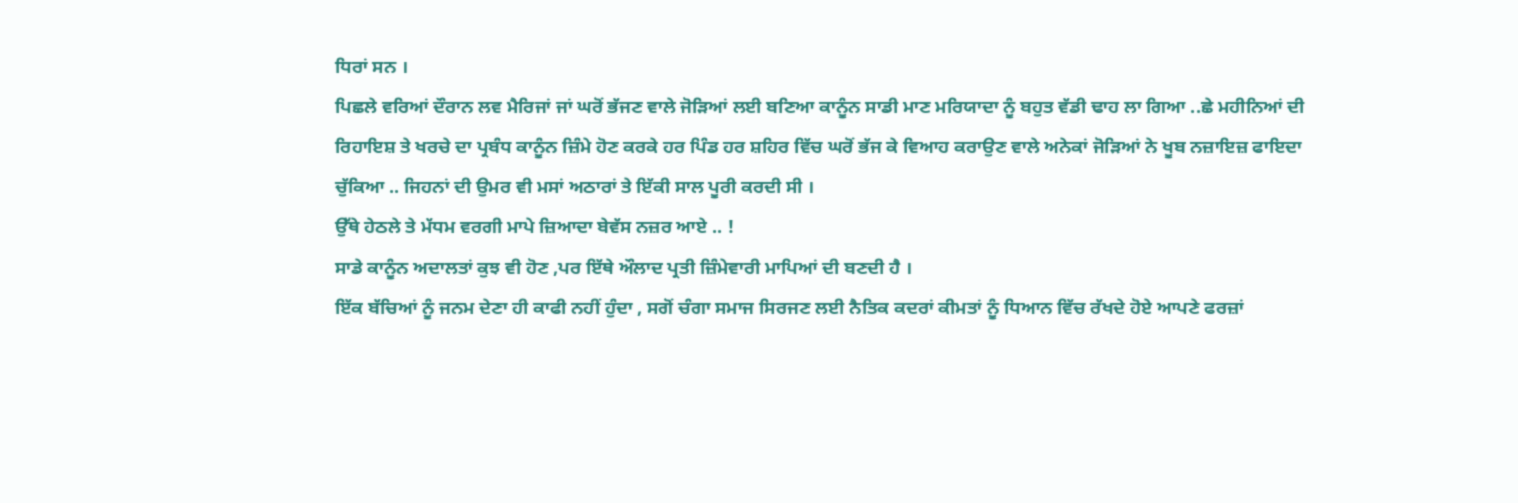ਧਿਰਾਂ ਸਨ ।
ਪਿਛਲੇ ਵਰਿਆਂ ਦੌਰਾਨ ਲਵ ਮੈਰਿਜਾਂ ਜਾਂ ਘਰੋਂ ਭੱਜਣ ਵਾਲੇ ਜੋੜਿਆਂ ਲਈ ਬਣਿਆ ਕਾਨੂੰਨ ਸਾਡੀ ਮਾਣ ਮਰਿਯਾਦਾ ਨੂੰ ਬਹੁਤ ਵੱਡੀ ਢਾਹ ਲਾ ਗਿਆ ..ਛੇ ਮਹੀਨਿਆਂ ਦੀ ਰਿਹਾਇਸ਼ ਤੇ ਖਰਚੇ ਦਾ ਪ੍ਰਬੰਧ ਕਾਨੂੰਨ ਜ਼ਿੰਮੇ ਹੋਣ ਕਰਕੇ ਹਰ ਪਿੰਡ ਹਰ ਸ਼ਹਿਰ ਵਿੱਚ ਘਰੋਂ ਭੱਜ ਕੇ ਵਿਆਹ ਕਰਾਉਣ ਵਾਲੇ ਅਨੇਕਾਂ ਜੋੜਿਆਂ ਨੇ ਖੂਬ ਨਜ਼ਾਇਜ਼ ਫਾਇਦਾ ਚੁੱਕਿਆ .. ਜਿਹਨਾਂ ਦੀ ਉਮਰ ਵੀ ਮਸਾਂ ਅਠਾਰਾਂ ਤੇ ਇੱਕੀ ਸਾਲ ਪੂਰੀ ਕਰਦੀ ਸੀ ।
ਉੱਥੇ ਹੇਠਲੇ ਤੇ ਮੱਧਮ ਵਰਗੀ ਮਾਪੇ ਜ਼ਿਆਦਾ ਬੇਵੱਸ ਨਜ਼ਰ ਆਏ .. !
ਸਾਡੇ ਕਾਨੂੰਨ ਅਦਾਲਤਾਂ ਕੁਝ ਵੀ ਹੋਣ ,ਪਰ ਇੱਥੇ ਔਲਾਦ ਪ੍ਰਤੀ ਜ਼ਿੰਮੇਵਾਰੀ ਮਾਪਿਆਂ ਦੀ ਬਣਦੀ ਹੈ ।
ਇੱਕ ਬੱਚਿਆਂ ਨੂੰ ਜਨਮ ਦੇਣਾ ਹੀ ਕਾਫੀ ਨਹੀਂ ਹੁੰਦਾ , ਸਗੋਂ ਚੰਗਾ ਸਮਾਜ ਸਿਰਜਣ ਲਈ ਨੈਤਿਕ ਕਦਰਾਂ ਕੀਮਤਾਂ ਨੂੰ ਧਿਆਨ ਵਿੱਚ ਰੱਖਦੇ ਹੋਏ ਆਪਣੇ ਫਰਜ਼ਾਂ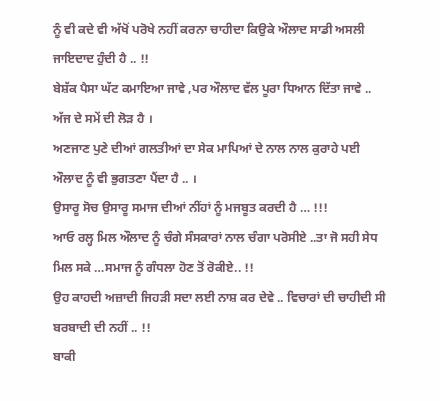ਨੂੰ ਵੀ ਕਦੇ ਵੀ ਅੱਖੋਂ ਪਰੋਖੇ ਨਹੀਂ ਕਰਨਾ ਚਾਹੀਦਾ ਕਿਉਕੇ ਔਲਾਦ ਸਾਡੀ ਅਸਲੀ ਜਾਇਦਾਦ ਹੁੰਦੀ ਹੈ .. !!
ਬੇਸ਼ੱਕ ਪੈਸਾ ਘੱਟ ਕਮਾਇਆ ਜਾਵੇ ,ਪਰ ਔਲਾਦ ਵੱਲ ਪੂਰਾ ਧਿਆਨ ਦਿੱਤਾ ਜਾਵੇ .. ਅੱਜ ਦੇ ਸਮੇਂ ਦੀ ਲੋੜ ਹੈ ।
ਅਣਜਾਣ ਪੁਣੇ ਦੀਆਂ ਗਲਤੀਆਂ ਦਾ ਸੇਕ ਮਾਪਿਆਂ ਦੇ ਨਾਲ ਨਾਲ ਕੁਰਾਹੇ ਪਈ ਔਲਾਦ ਨੂੰ ਵੀ ਭੁਗਤਣਾ ਪੈਂਦਾ ਹੈ .. ।
ਉਸਾਰੂ ਸੋਚ ਉਸਾਰੂ ਸਮਾਜ ਦੀਆਂ ਨੀਂਹਾਂ ਨੂੰ ਮਜਬੂਤ ਕਰਦੀ ਹੈ … !!!
ਆਓ ਰਲ੍ਹ ਮਿਲ ਔਲਾਦ ਨੂੰ ਚੰਗੇ ਸੰਸਕਾਰਾਂ ਨਾਲ ਚੰਗਾ ਪਰੋਸੀਏ ..ਤਾ ਜੋ ਸਹੀ ਸੇਧ ਮਿਲ ਸਕੇ …ਸਮਾਜ ਨੂੰ ਗੰਧਲਾ ਹੋਣ ਤੋਂ ਰੋਕੀਏ.. !!
ਉਹ ਕਾਹਦੀ ਅਜ਼ਾਦੀ ਜਿਹੜੀ ਸਦਾ ਲਈ ਨਾਸ਼ ਕਰ ਦੇਵੇ .. ਵਿਚਾਰਾਂ ਦੀ ਚਾਹੀਦੀ ਸੀ ਬਰਬਾਦੀ ਦੀ ਨਹੀਂ .. !!
ਬਾਕੀ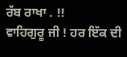ਰੱਬ ਰਾਖਾ . !!
ਵਾਹਿਗੁਰੂ ਜੀ ! ਹਰ ਇੱਕ ਦੀ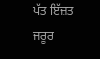ਪੱਤ ਇੱਜ਼ਤ ਜਰੂਰ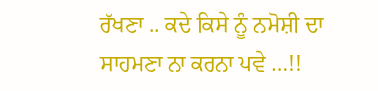ਰੱਖਣਾ .. ਕਦੇ ਕਿਸੇ ਨੂੰ ਨਮੋਸ਼ੀ ਦਾ ਸਾਹਮਣਾ ਨਾ ਕਰਨਾ ਪਵੇ …!!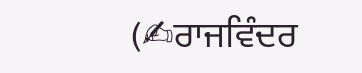(✍ਰਾਜਵਿੰਦਰ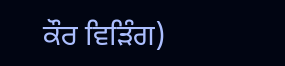ਕੌਰ ਵਿੜਿੰਗ)